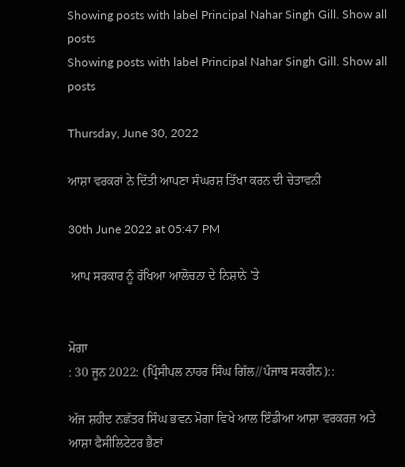Showing posts with label Principal Nahar Singh Gill. Show all posts
Showing posts with label Principal Nahar Singh Gill. Show all posts

Thursday, June 30, 2022

ਆਸ਼ਾ ਵਰਕਰਾਂ ਨੇ ਦਿੱਤੀ ਆਪਣਾ ਸੰਘਰਸ਼ ਤਿੱਖਾ ਕਰਨ ਦੀ ਚੇਤਾਵਨੀ

30th June 2022 at 05:47 PM

 ਆਪ ਸਰਕਾਰ ਨੂੰ ਰੱਖਿਆ ਆਲੋਚਨਾ ਦੇ ਨਿਸ਼ਾਨੇ 'ਤੇ


ਮੋਗਾ
: 30 ਜੂਨ 2022: (ਪ੍ਰਿੰਸੀਪਲ ਨਾਹਰ ਸਿੰਘ ਗਿੱਲ//ਪੰਜਾਬ ਸਕਰੀਨ)::

ਅੱਜ ਸ਼ਹੀਦ ਨਛੱਤਰ ਸਿੰਘ ਭਵਨ ਮੋਗਾ ਵਿਖੇ ਆਲ ਇੰਡੀਆ ਆਸ਼ਾ ਵਰਕਰਜ਼ ਅਤੇ ਆਸ਼ਾ ਫੈਸੀਲਿਟੇਟਰ ਭੈਣਾਂ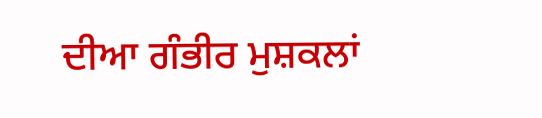ਦੀਆ ਗੰਭੀਰ ਮੁਸ਼ਕਲਾਂ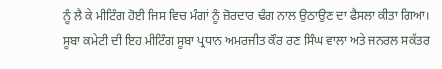ਨੂੰ ਲੈ ਕੇ ਮੀਟਿੰਗ ਹੋਈ ਜਿਸ ਵਿਚ ਮੰਗਾਂ ਨੂੰ ਜ਼ੋਰਦਾਰ ਢੰਗ ਨਾਲ ਉਠਾਉਣ ਦਾ ਫੈਸਲਾ ਕੀਤਾ ਗਿਆ। ਸੂਬਾ ਕਮੇਟੀ ਦੀ ਇਹ ਮੀਟਿੰਗ ਸੂਬਾ ਪ੍ਰਧਾਨ ਅਮਰਜੀਤ ਕੌਰ ਰਣ ਸਿੰਘ ਵਾਲਾ ਅਤੇ ਜਨਰਲ ਸਕੱਤਰ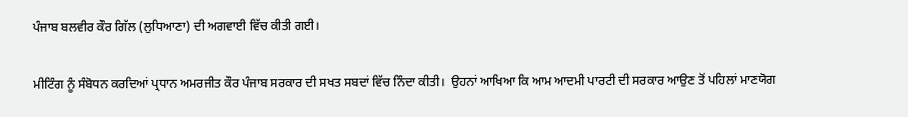ਪੰਜਾਬ ਬਲਵੀਰ ਕੌਰ ਗਿੱਲ (ਲੁਧਿਆਣਾ) ਦੀ ਅਗਵਾਈ ਵਿੱਚ ਕੀਤੀ ਗਈ।

ਮੀਟਿੰਗ ਨੂੰ ਸੰਬੋਧਨ ਕਰਦਿਆਂ ਪ੍ਰਧਾਨ ਅਮਰਜੀਤ ਕੌਰ ਪੰਜਾਬ ਸਰਕਾਰ ਦੀ ਸਖਤ ਸਬਦਾਂ ਵਿੱਚ ਨਿੰਦਾ ਕੀਤੀ।  ਉਹਨਾਂ ਆਖਿਆ ਕਿ ਆਮ ਆਦਮੀ ਪਾਰਟੀ ਦੀ ਸਰਕਾਰ ਆਉਣ ਤੋਂ ਪਹਿਲਾਂ ਮਾਣਯੋਗ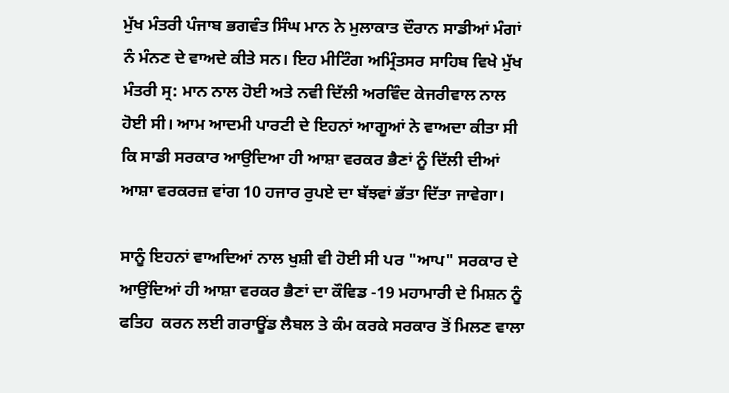ਮੁੱਖ ਮੰਤਰੀ ਪੰਜਾਬ ਭਗਵੰਤ ਸਿੰਘ ਮਾਨ ਨੇ ਮੁਲਾਕਾਤ ਦੌਰਾਨ ਸਾਡੀਆਂ ਮੰਗਾਂ ਨੰ ਮੰਨਣ ਦੇ ਵਾਅਦੇ ਕੀਤੇ ਸਨ। ਇਹ ਮੀਟਿੰਗ ਅਮ੍ਰਿੰਤਸਰ ਸਾਹਿਬ ਵਿਖੇ ਮੁੱਖ ਮੰਤਰੀ ਸ੍ਰ: ਮਾਨ ਨਾਲ ਹੋਈ ਅਤੇ ਨਵੀ ਦਿੱਲੀ ਅਰਵਿੰਦ ਕੇਜਰੀਵਾਲ ਨਾਲ ਹੋਈ ਸੀ। ਆਮ ਆਦਮੀ ਪਾਰਟੀ ਦੇ ਇਹਨਾਂ ਆਗੂਆਂ ਨੇ ਵਾਅਦਾ ਕੀਤਾ ਸੀ  ਕਿ ਸਾਡੀ ਸਰਕਾਰ ਆਉਦਿਆ ਹੀ ਆਸ਼ਾ ਵਰਕਰ ਭੈਣਾਂ ਨੂੰ ਦਿੱਲੀ ਦੀਆਂ ਆਸ਼ਾ ਵਰਕਰਜ਼ ਵਾਂਗ 10 ਹਜਾਰ ਰੁਪਏ ਦਾ ਬੱਝਵਾਂ ਭੱਤਾ ਦਿੱਤਾ ਜਾਵੇਗਾ।

ਸਾਨੂੰ ਇਹਨਾਂ ਵਾਅਦਿਆਂ ਨਾਲ ਖੁਸ਼ੀ ਵੀ ਹੋਈ ਸੀ ਪਰ "ਆਪ" ਸਰਕਾਰ ਦੇ ਆਉਂਦਿਆਂ ਹੀ ਆਸ਼ਾ ਵਰਕਰ ਭੈਣਾਂ ਦਾ ਕੌਵਿਡ -19 ਮਹਾਮਾਰੀ ਦੇ ਮਿਸ਼ਨ ਨੂੰ ਫਤਿਹ  ਕਰਨ ਲਈ ਗਰਾਊਂਡ ਲੈਬਲ ਤੇ ਕੰਮ ਕਰਕੇ ਸਰਕਾਰ ਤੋਂ ਮਿਲਣ ਵਾਲਾ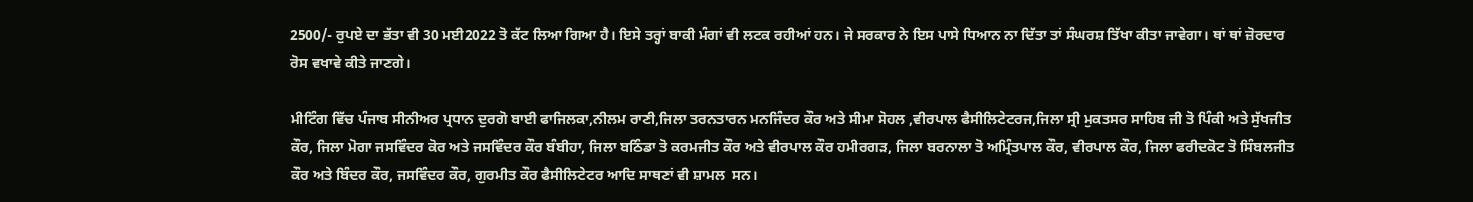2500/- ਰੁਪਏ ਦਾ ਭੱਤਾ ਵੀ 30 ਮਈ2022 ਤੋ ਕੱਟ ਲਿਆ ਗਿਆ ਹੈ। ਇਸੇ ਤਰ੍ਹਾਂ ਬਾਕੀ ਮੰਗਾਂ ਵੀ ਲਟਕ ਰਹੀਆਂ ਹਨ। ਜੇ ਸਰਕਾਰ ਨੇ ਇਸ ਪਾਸੇ ਧਿਆਨ ਨਾ ਦਿੱਤਾ ਤਾਂ ਸੰਘਰਸ਼ ਤਿੱਖਾ ਕੀਤਾ ਜਾਵੇਗਾ। ਥਾਂ ਥਾਂ ਜ਼ੋਰਦਾਰ ਰੋਸ ਵਖਾਵੇ ਕੀਤੇ ਜਾਣਗੇ।

ਮੀਟਿੰਗ ਵਿੱਚ ਪੰਜਾਬ ਸੀਨੀਅਰ ਪ੍ਰਧਾਨ ਦੁਰਗੋ ਬਾਈ ਫਾਜਿਲਕਾ,ਨੀਲਮ ਰਾਣੀ,ਜਿਲਾ ਤਰਨਤਾਰਨ ਮਨਜਿੰਦਰ ਕੌਰ ਅਤੇ ਸੀਮਾ ਸੋਹਲ ,ਵੀਰਪਾਲ ਫੈਸੀਲਿਟੇਟਰਜ,ਜਿਲਾ ਸ੍ਰੀ ਮੁਕਤਸਰ ਸਾਹਿਬ ਜੀ ਤੋ ਪਿੰਕੀ ਅਤੇ ਸੁੱਖਜੀਤ ਕੌਰ, ਜਿਲਾ ਮੋਗਾ ਜਸਵਿੰਦਰ ਕੋਰ ਅਤੇ ਜਸਵਿੰਦਰ ਕੌਰ ਬੰਬੀਹਾ, ਜਿਲਾ ਬਠਿੰਡਾ ਤੋ ਕਰਮਜੀਤ ਕੌਰ ਅਤੇ ਵੀਰਪਾਲ ਕੌਰ ਹਮੀਰਗੜ, ਜਿਲਾ ਬਰਨਾਲਾ ਤੋ ਅਮ੍ਰਿੰਤਪਾਲ ਕੌਰ, ਵੀਰਪਾਲ ਕੌਰ, ਜਿਲਾ ਫਰੀਦਕੋਟ ਤੋ ਸਿੰਬਲਜੀਤ ਕੌਰ ਅਤੇ ਬਿੰਦਰ ਕੌਰ, ਜਸਵਿੰਦਰ ਕੌਰ, ਗੁਰਮੀਤ ਕੌਰ ਫੈਸੀਲਿਟੇਟਰ ਆਦਿ ਸਾਥਣਾਂ ਵੀ ਸ਼ਾਮਲ  ਸਨ।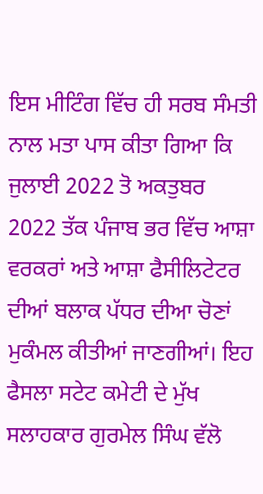ਇਸ ਮੀਟਿੰਗ ਵਿੱਚ ਹੀ ਸਰਬ ਸੰਮਤੀ ਨਾਲ ਮਤਾ ਪਾਸ ਕੀਤਾ ਗਿਆ ਕਿ ਜੁਲਾਈ 2022 ਤੋ ਅਕਤੁਬਰ 2022 ਤੱਕ ਪੰਜਾਬ ਭਰ ਵਿੱਚ ਆਸ਼ਾ ਵਰਕਰਾਂ ਅਤੇ ਆਸ਼ਾ ਫੈਸੀਲਿਟੇਟਰ ਦੀਆਂ ਬਲਾਕ ਪੱਧਰ ਦੀਆ ਚੋਣਾਂ ਮੁਕੰਮਲ ਕੀਤੀਆਂ ਜਾਣਗੀਆਂ। ਇਹ ਫੈਸਲਾ ਸਟੇਟ ਕਮੇਟੀ ਦੇ ਮੁੱਖ ਸਲਾਹਕਾਰ ਗੁਰਮੇਲ ਸਿੰਘ ਵੱਲੋ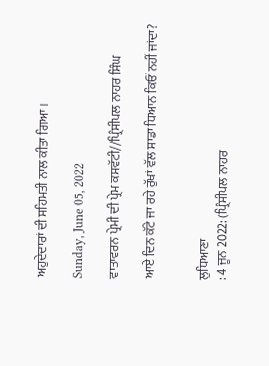ਅਹੁਦੇਦਾਰਾਂ ਦੀ ਸਹਿਮਤੀ ਨਾਲ ਕੀਤਾ ਗਿਆ।

Sunday, June 05, 2022

ਵਾਤਾਵਰਨ ਪ੍ਰੇਮੀ ਦੀ ਪ੍ਰੇਮ ਕਸਵੱਟੀ//ਪ੍ਰਿੰਸੀਪਲ ਨਾਹਰ ਸਿੰਘ

ਆਏ ਦਿਨ ਕੱਟੇ ਜਾ ਰਹੇ ਰੁੱਖਾਂ ਵੱਲ ਸਾਡਾ ਧਿਆਨ ਕਿਓਂ ਨਹੀਂ ਜਾਂਦਾ?


ਲੁਧਿਆਣਾ
: 4 ਜੂਨ 2022: (ਪ੍ਰਿੰਸੀਪਲ ਨਾਹਰ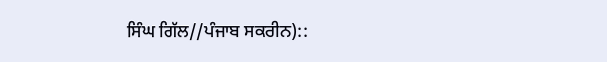ਸਿੰਘ ਗਿੱਲ//ਪੰਜਾਬ ਸਕਰੀਨ)::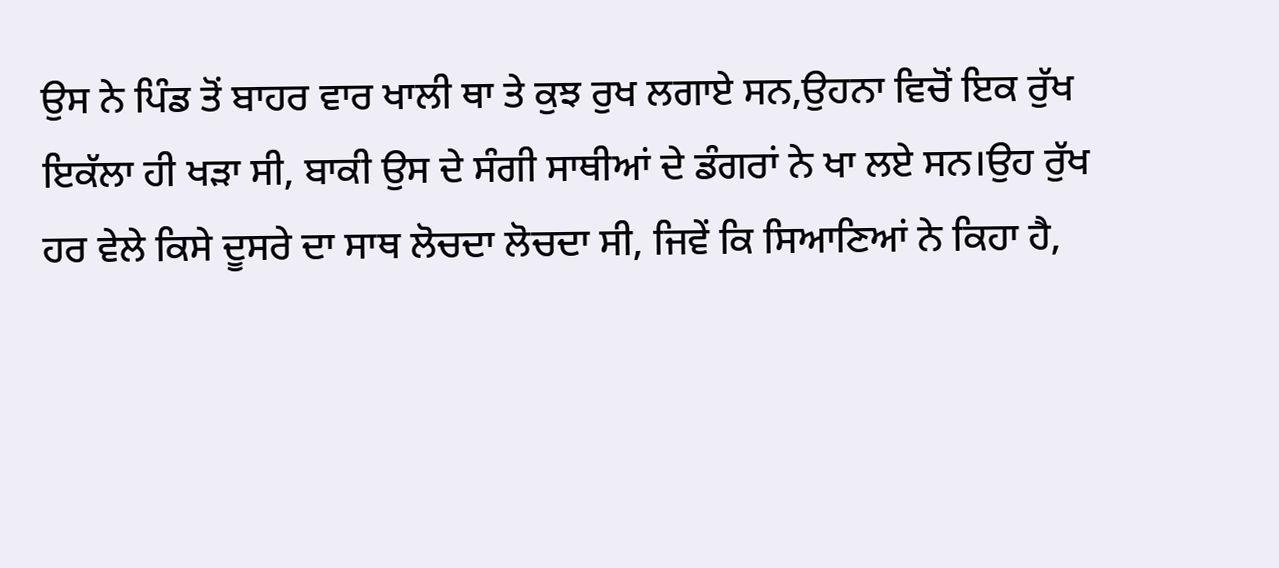ਉਸ ਨੇ ਪਿੰਡ ਤੋਂ ਬਾਹਰ ਵਾਰ ਖਾਲੀ ਥਾ ਤੇ ਕੁਝ ਰੁਖ ਲਗਾਏ ਸਨ,ਉਹਨਾ ਵਿਚੋਂ ਇਕ ਰੁੱਖ ਇਕੱਲਾ ਹੀ ਖੜਾ ਸੀ, ਬਾਕੀ ਉਸ ਦੇ ਸੰਗੀ ਸਾਥੀਆਂ ਦੇ ਡੰਗਰਾਂ ਨੇ ਖਾ ਲਏ ਸਨ।ਉਹ ਰੁੱਖ ਹਰ ਵੇਲੇ ਕਿਸੇ ਦੂਸਰੇ ਦਾ ਸਾਥ ਲੋਚਦਾ ਲੋਚਦਾ ਸੀ, ਜਿਵੇਂ ਕਿ ਸਿਆਣਿਆਂ ਨੇ ਕਿਹਾ ਹੈ,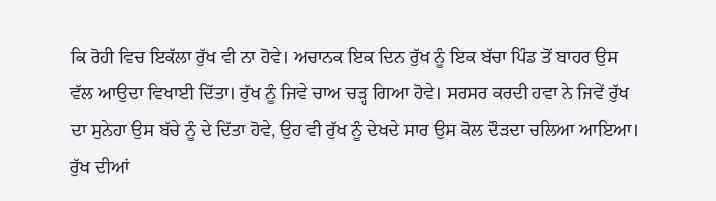ਕਿ ਰੋਹੀ ਵਿਚ ਇਕੱਲਾ ਰੁੱਖ ਵੀ ਨਾ ਹੋਵੇ। ਅਚਾਨਕ ਇਕ ਦਿਨ ਰੁੱਖ ਨੂੰ ਇਕ ਬੱਚਾ ਪਿੰਡ ਤੋਂ ਬਾਹਰ ਉਸ ਵੱਲ ਆਉਦਾ ਵਿਖਾਈ ਦਿੱਤਾ। ਰੁੱਖ ਨੂੰ ਜਿਵੇ ਚਾਅ ਚੜ੍ਹ ਗਿਆ ਹੋਵੇ। ਸਰਸਰ ਕਰਦੀ ਹਵਾ ਨੇ ਜਿਵੇਂ ਰੁੱਖ ਦਾ ਸੁਨੇਹਾ ਉਸ ਬੱਚੇ ਨੂੰ ਦੇ ਦਿੱਤਾ ਹੋਵੇ, ਉਹ ਵੀ ਰੁੱਖ ਨੂੰ ਦੇਖਦੇ ਸਾਰ ਉਸ ਕੋਲ ਦੌੜਦਾ ਚਲਿਆ ਆਇਆ। ਰੁੱਖ ਦੀਆਂ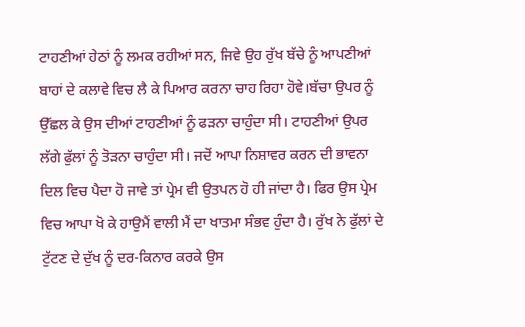ਟਾਹਣੀਆਂ ਹੇਠਾਂ ਨੂੰ ਲਮਕ ਰਹੀਆਂ ਸਨ, ਜਿਵੇ ਉਹ ਰੁੱਖ ਬੱਚੇ ਨੂੰ ਆਪਣੀਆਂ ਬਾਹਾਂ ਦੇ ਕਲਾਵੇ ਵਿਚ ਲੈ ਕੇ ਪਿਆਰ ਕਰਨਾ ਚਾਹ ਰਿਹਾ ਹੋਵੇ।ਬੱਚਾ ਉਪਰ ਨੂੰ ਉੱਛਲ ਕੇ ਉਸ ਦੀਆਂ ਟਾਹਣੀਆਂ ਨੂੰ ਫੜਨਾ ਚਾਹੁੰਦਾ ਸੀ। ਟਾਹਣੀਆਂ ਉਪਰ ਲੱਗੇ ਫੁੱਲਾਂ ਨੂੰ ਤੋੜਨਾ ਚਾਹੁੰਦਾ ਸੀ। ਜਦੋਂ ਆਪਾ ਨਿਸ਼ਾਵਰ ਕਰਨ ਦੀ ਭਾਵਨਾ ਦਿਲ ਵਿਚ ਪੈਦਾ ਹੋ ਜਾਵੇ ਤਾਂ ਪ੍ਰੇਮ ਵੀ ਉਤਪਨ ਹੋ ਹੀ ਜਾਂਦਾ ਹੈ। ਫਿਰ ਉਸ ਪ੍ਰੇਮ ਵਿਚ ਆਪਾ ਖੋ ਕੇ ਹਾਉਮੈਂ ਵਾਲੀ ਮੈਂ ਦਾ ਖਾਤਮਾ ਸੰਭਵ ਹੁੰਦਾ ਹੈ। ਰੁੱਖ ਨੇ ਫੁੱਲਾਂ ਦੇ ਟੁੱਟਣ ਦੇ ਦੁੱਖ ਨੂੰ ਦਰ-ਕਿਨਾਰ ਕਰਕੇ ਉਸ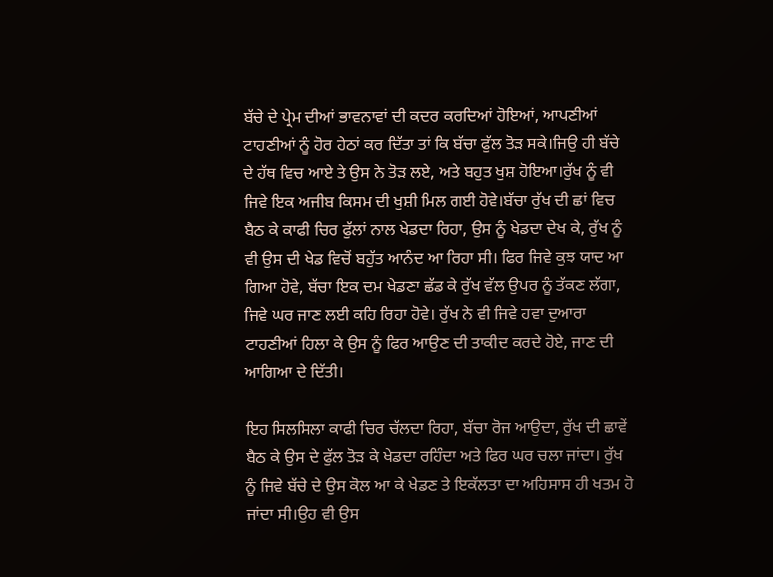ਬੱਚੇ ਦੇ ਪ੍ਰੇਮ ਦੀਆਂ ਭਾਵਨਾਵਾਂ ਦੀ ਕਦਰ ਕਰਦਿਆਂ ਹੋਇਆਂ, ਆਪਣੀਆਂ ਟਾਹਣੀਆਂ ਨੂੰ ਹੋਰ ਹੇਠਾਂ ਕਰ ਦਿੱਤਾ ਤਾਂ ਕਿ ਬੱਚਾ ਫੁੱਲ ਤੋੜ ਸਕੇ।ਜਿਉ ਹੀ ਬੱਚੇ ਦੇ ਹੱਥ ਵਿਚ ਆਏ ਤੇ ਉਸ ਨੇ ਤੋੜ ਲਏ, ਅਤੇ ਬਹੁਤ ਖੁਸ਼ ਹੋਇਆ।ਰੁੱਖ ਨੂੰ ਵੀ ਜਿਵੇ ਇਕ ਅਜੀਬ ਕਿਸਮ ਦੀ ਖੁਸ਼ੀ ਮਿਲ ਗਈ ਹੋਵੇ।ਬੱਚਾ ਰੁੱਖ ਦੀ ਛਾਂ ਵਿਚ ਬੈਠ ਕੇ ਕਾਫੀ ਚਿਰ ਫੁੱਲਾਂ ਨਾਲ ਖੇਡਦਾ ਰਿਹਾ, ਉਸ ਨੂੰ ਖੇਡਦਾ ਦੇਖ ਕੇ, ਰੁੱਖ ਨੂੰ ਵੀ ਉਸ ਦੀ ਖੇਡ ਵਿਚੋਂ ਬਹੁੱਤ ਆਨੰਦ ਆ ਰਿਹਾ ਸੀ। ਫਿਰ ਜਿਵੇ ਕੁਝ ਯਾਦ ਆ ਗਿਆ ਹੋਵੇ, ਬੱਚਾ ਇਕ ਦਮ ਖੇਡਣਾ ਛੱਡ ਕੇ ਰੁੱਖ ਵੱਲ ਉਪਰ ਨੂੰ ਤੱਕਣ ਲੱਗਾ, ਜਿਵੇ ਘਰ ਜਾਣ ਲਈ ਕਹਿ ਰਿਹਾ ਹੋਵੇ। ਰੁੱਖ ਨੇ ਵੀ ਜਿਵੇ ਹਵਾ ਦੁਆਰਾ ਟਾਹਣੀਆਂ ਹਿਲਾ ਕੇ ਉਸ ਨੂੰ ਫਿਰ ਆਉਣ ਦੀ ਤਾਕੀਦ ਕਰਦੇ ਹੋਏ, ਜਾਣ ਦੀ ਆਗਿਆ ਦੇ ਦਿੱਤੀ।

ਇਹ ਸਿਲਸਿਲਾ ਕਾਫੀ ਚਿਰ ਚੱਲਦਾ ਰਿਹਾ, ਬੱਚਾ ਰੋਜ ਆਉਦਾ, ਰੁੱਖ ਦੀ ਛਾਵੇਂ ਬੈਠ ਕੇ ਉਸ ਦੇ ਫੁੱਲ ਤੋੜ ਕੇ ਖੇਡਦਾ ਰਹਿੰਦਾ ਅਤੇ ਫਿਰ ਘਰ ਚਲਾ ਜਾਂਦਾ। ਰੁੱਖ ਨੂੰ ਜਿਵੇ ਬੱਚੇ ਦੇ ਉਸ ਕੋਲ ਆ ਕੇ ਖੇਡਣ ਤੇ ਇਕੱਲਤਾ ਦਾ ਅਹਿਸਾਸ ਹੀ ਖਤਮ ਹੋ ਜਾਂਦਾ ਸੀ।ਉਹ ਵੀ ਉਸ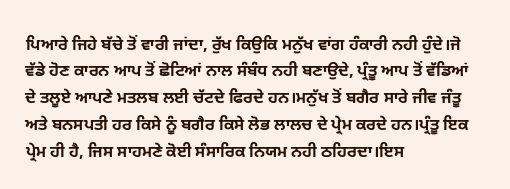ਪਿਆਰੇ ਜਿਹੇ ਬੱਚੇ ਤੋਂ ਵਾਰੀ ਜਾਂਦਾ, ਰੁੱਖ ਕਿਉਕਿ ਮਨੁੱਖ ਵਾਂਗ ਹੰਕਾਰੀ ਨਹੀ ਹੁੰਦੇ।ਜੋ ਵੱਡੇ ਹੋਣ ਕਾਰਨ ਆਪ ਤੋਂ ਛੋਟਿਆਂ ਨਾਲ ਸੰਬੰਧ ਨਹੀ ਬਣਾਉਦੇ, ਪ੍ਰੰਤੂ ਆਪ ਤੋਂ ਵੱਡਿਆਂ ਦੇ ਤਲੂਏ ਆਪਣੇ ਮਤਲਬ ਲਈ ਚੱਟਦੇ ਫਿਰਦੇ ਹਨ।ਮਨੁੱਖ ਤੋਂ ਬਗੈਰ ਸਾਰੇ ਜੀਵ ਜੰਤੂ ਅਤੇ ਬਨਸਪਤੀ ਹਰ ਕਿਸੇ ਨੂੰ ਬਗੈਰ ਕਿਸੇ ਲੋਭ ਲਾਲਚ ਦੇ ਪ੍ਰੇਮ ਕਰਦੇ ਹਨ।ਪ੍ਰੰਤੂ ਇਕ ਪ੍ਰੇਮ ਹੀ ਹੈ, ਜਿਸ ਸਾਹਮਣੇ ਕੋਈ ਸੰਸਾਰਿਕ ਨਿਯਮ ਨਹੀ ਠਹਿਰਦਾ।ਇਸ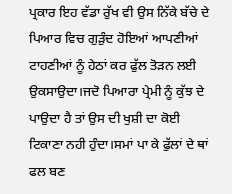ਪ੍ਰਕਾਰ ਇਹ ਵੱਡਾ ਰੁੱਖ ਵੀ ਉਸ ਨਿੱਕੇ ਬੱਚੇ ਦੇ ਪਿਆਰ ਵਿਚ ਗੁੜੁੰਦ ਹੋਇਆਂ ਆਪਣੀਆਂ ਟਾਹਣੀਆਂ ਨੂੰ ਹੇਠਾਂ ਕਰ ਫੁੱਲ ਤੋੜਨ ਲਈ ਉਕਸਾਉਦਾ।ਜਦੋ ਪਿਆਰਾ ਪ੍ਰੇਮੀ ਨੂੰ ਕੁੱਝ ਦੇ ਪਾਉਦਾ ਹੈ ਤਾਂ ਉਸ ਦੀ ਖੁਸ਼ੀ ਦਾ ਕੋਈ ਟਿਕਾਣਾ ਨਹੀ ਹੁੰਦਾ।ਸਮਾਂ ਪਾ ਕੇ ਫੁੱਲਾਂ ਦੇ ਥਾਂ ਫਲ ਬਣ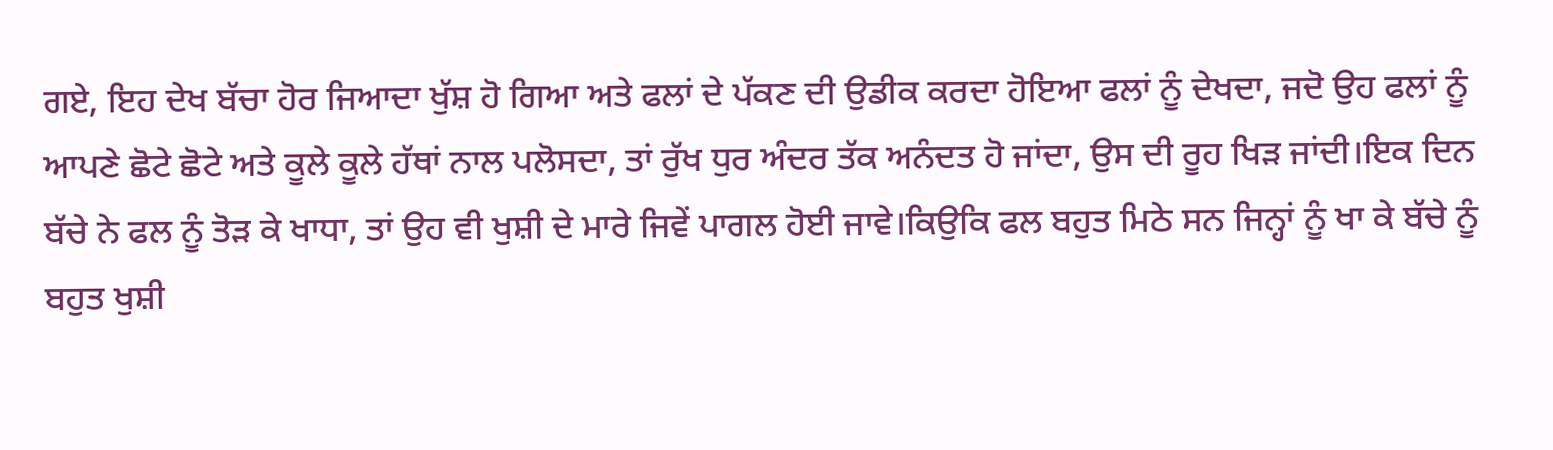ਗਏ, ਇਹ ਦੇਖ ਬੱਚਾ ਹੋਰ ਜਿਆਦਾ ਖੁੱਸ਼ ਹੋ ਗਿਆ ਅਤੇ ਫਲਾਂ ਦੇ ਪੱਕਣ ਦੀ ਉਡੀਕ ਕਰਦਾ ਹੋਇਆ ਫਲਾਂ ਨੂੰ ਦੇਖਦਾ, ਜਦੋ ਉਹ ਫਲਾਂ ਨੂੰ ਆਪਣੇ ਛੋਟੇ ਛੋਟੇ ਅਤੇ ਕੂਲੇ ਕੂਲੇ ਹੱਥਾਂ ਨਾਲ ਪਲੋਸਦਾ, ਤਾਂ ਰੁੱਖ ਧੁਰ ਅੰਦਰ ਤੱਕ ਅਨੰਦਤ ਹੋ ਜਾਂਦਾ, ਉਸ ਦੀ ਰੂਹ ਖਿੜ ਜਾਂਦੀ।ਇਕ ਦਿਨ ਬੱਚੇ ਨੇ ਫਲ ਨੂੰ ਤੋੜ ਕੇ ਖਾਧਾ, ਤਾਂ ਉਹ ਵੀ ਖੁਸ਼ੀ ਦੇ ਮਾਰੇ ਜਿਵੇਂ ਪਾਗਲ ਹੋਈ ਜਾਵੇ।ਕਿਉਕਿ ਫਲ ਬਹੁਤ ਮਿਠੇ ਸਨ ਜਿਨ੍ਹਾਂ ਨੂੰ ਖਾ ਕੇ ਬੱਚੇ ਨੂੰ ਬਹੁਤ ਖੁਸ਼ੀ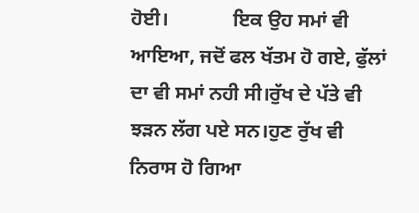ਹੋਈ।             ਇਕ ਉਹ ਸਮਾਂ ਵੀ ਆਇਆ, ਜਦੋਂ ਫਲ ਖੱਤਮ ਹੋ ਗਏ, ਫੁੱਲਾਂ ਦਾ ਵੀ ਸਮਾਂ ਨਹੀ ਸੀ।ਰੁੱਖ ਦੇ ਪੱਤੇ ਵੀ ਝੜਨ ਲੱਗ ਪਏ ਸਨ।ਹੁਣ ਰੁੱਖ ਵੀ ਨਿਰਾਸ ਹੋ ਗਿਆ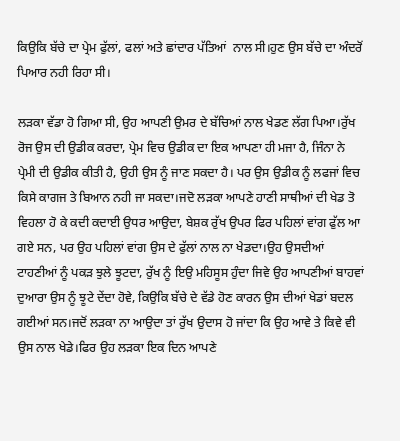ਕਿਉਕਿ ਬੱਚੇ ਦਾ ਪ੍ਰੇਮ ਫੁੱਲਾਂ, ਫਲਾਂ ਅਤੇ ਛਾਂਦਾਰ ਪੱਤਿਆਂ  ਨਾਲ ਸੀ।ਹੁਣ ਉਸ ਬੱਚੇ ਦਾ ਅੰਦਰੋਂ ਪਿਆਰ ਨਹੀ ਰਿਹਾ ਸੀ।

ਲੜਕਾ ਵੱਡਾ ਹੋ ਗਿਆ ਸੀ, ਉਹ ਆਪਣੀ ਉਮਰ ਦੇ ਬੱਚਿਆਂ ਨਾਲ ਖੇਡਣ ਲੱਗ ਪਿਆ।ਰੁੱਖ ਰੋਜ ਉਸ ਦੀ ਉਡੀਕ ਕਰਦਾ, ਪ੍ਰੇਮ ਵਿਚ ਉਡੀਕ ਦਾ ਇਕ ਆਪਣਾ ਹੀ ਮਜਾ ਹੈ, ਜਿੰਨਾ ਨੇ ਪ੍ਰੇਮੀ ਦੀ ਉਡੀਕ ਕੀਤੀ ਹੈ, ਉਹੀ ਉਸ ਨੂੰ ਜਾਣ ਸਕਦਾ ਹੈ। ਪਰ ਉਸ ਉਡੀਕ ਨੂੰ ਲਫਜਾਂ ਵਿਚ ਕਿਸੇ ਕਾਗਜ ਤੇ ਬਿਆਨ ਨਹੀ ਜਾ ਸਕਦਾ।ਜਦੋ ਲੜਕਾ ਆਪਣੇ ਹਾਣੀ ਸਾਥੀਆਂ ਦੀ ਖੇਡ ਤੋ ਵਿਹਲਾ ਹੋ ਕੇ ਕਦੀ ਕਦਾਈ ਉਧਰ ਆਉਦਾ, ਬੇਸ਼ਕ ਰੁੱਖ ਉਪਰ ਫਿਰ ਪਹਿਲਾਂ ਵਾਂਗ ਫੁੱਲ ਆ ਗਏ ਸਨ, ਪਰ ਉਹ ਪਹਿਲਾਂ ਵਾਂਗ ਉਸ ਦੇ ਫੁੱਲਾਂ ਨਾਲ ਨਾ ਖੇਡਦਾ।ਉਹ ਉਸਦੀਆਂ ਟਾਹਣੀਆਂ ਨੂੰ ਪਕੜ ਝੁਲੇ ਝੂਟਦਾ, ਰੁੱਖ ਨੂੰ ਇਉ ਮਹਿਸੂਸ ਹੁੰਦਾ ਜਿਵੇ ਉਹ ਆਪਣੀਆਂ ਬਾਹਵਾਂ ਦੁਆਰਾ ਉਸ ਨੂੰ ਝੂਟੇ ਦੇਂਦਾ ਹੋਵੇ, ਕਿਉਕਿ ਬੱਚੇ ਦੇ ਵੱਡੇ ਹੋਣ ਕਾਰਨ ਉਸ ਦੀਆਂ ਖੇਡਾਂ ਬਦਲ ਗਈਆਂ ਸਨ।ਜਦੋਂ ਲੜਕਾ ਨਾ ਆਉਦਾ ਤਾਂ ਰੁੱਖ ਉਦਾਸ ਹੋ ਜਾਂਦਾ ਕਿ ਉਹ ਆਵੇ ਤੇ ਕਿਵੇ ਵੀ ਉਸ ਨਾਲ ਖੇਡੇ।ਫਿਰ ਉਹ ਲੜਕਾ ਇਕ ਦਿਨ ਆਪਣੇ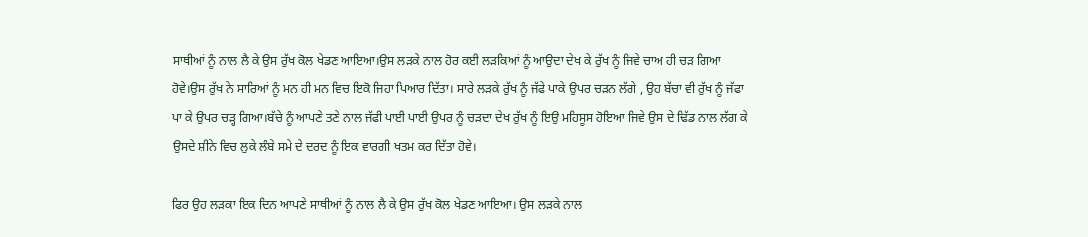ਸਾਥੀਆਂ ਨੂੰ ਨਾਲ ਲੈ ਕੇ ਉਸ ਰੁੱਖ ਕੋਲ ਖੇਡਣ ਆਇਆ।ਉਸ ਲੜਕੇ ਨਾਲ ਹੋਰ ਕਈ ਲੜਕਿਆਂ ਨੂੰ ਆਉਦਾ ਦੇਖ ਕੇ ਰੁੱਖ ਨੂੰ ਜਿਵੇ ਚਾਅ ਹੀ ਚੜ ਗਿਆ ਹੋਵੇ।ਉਸ ਰੁੱਖ ਨੇ ਸਾਰਿਆਂ ਨੂੰ ਮਨ ਹੀ ਮਨ ਵਿਚ ਇਕੋ ਜਿਹਾ ਪਿਆਰ ਦਿੱਤਾ। ਸਾਰੇ ਲੜਕੇ ਰੁੱਖ ਨੂੰ ਜੱਫੇ ਪਾਕੇ ਉਪਰ ਚੜਨ ਲੱਗੇ , ਉਹ ਬੱਚਾ ਵੀ ਰੁੱਖ ਨੂੰ ਜੱਫਾ ਪਾ ਕੇ ਉਪਰ ਚੜ੍ਹ ਗਿਆ।ਬੱਚੇ ਨੂੰ ਆਪਣੇ ਤਣੇ ਨਾਲ ਜੱਫੀ ਪਾਈ ਪਾਈ ਉਪਰ ਨੂੰ ਚੜਦਾ ਦੇਖ ਰੁੱਖ ਨੂੰ ਇਉ ਮਹਿਸੂਸ ਹੋਇਆ ਜਿਵੇ ਉਸ ਦੇ ਢਿੱਡ ਨਾਲ ਲੱਗ ਕੇ ਉਸਦੇ ਸ਼ੀਨੇ ਵਿਚ ਲੁਕੇ ਲੰਬੇ ਸਮੇ ਦੇ ਦਰਦ ਨੂੰ ਇਕ ਵਾਰਗੀ ਖਤਮ ਕਰ ਦਿੱਤਾ ਹੋਵੇ।

ਫਿਰ ਉਹ ਲੜਕਾ ਇਕ ਦਿਨ ਆਪਣੇ ਸਾਥੀਆਂ ਨੂੰ ਨਾਲ ਲੈ ਕੇ ਉਸ ਰੁੱਖ ਕੋਲ ਖੇਡਣ ਆਇਆ। ਉਸ ਲੜਕੇ ਨਾਲ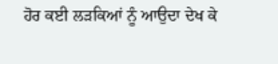ਹੋਰ ਕਈ ਲੜਕਿਆਂ ਨੂੰ ਆਉਦਾ ਦੇਖ ਕੇ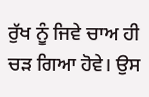ਰੁੱਖ ਨੂੰ ਜਿਵੇ ਚਾਅ ਹੀ ਚੜ ਗਿਆ ਹੋਵੇ। ਉਸ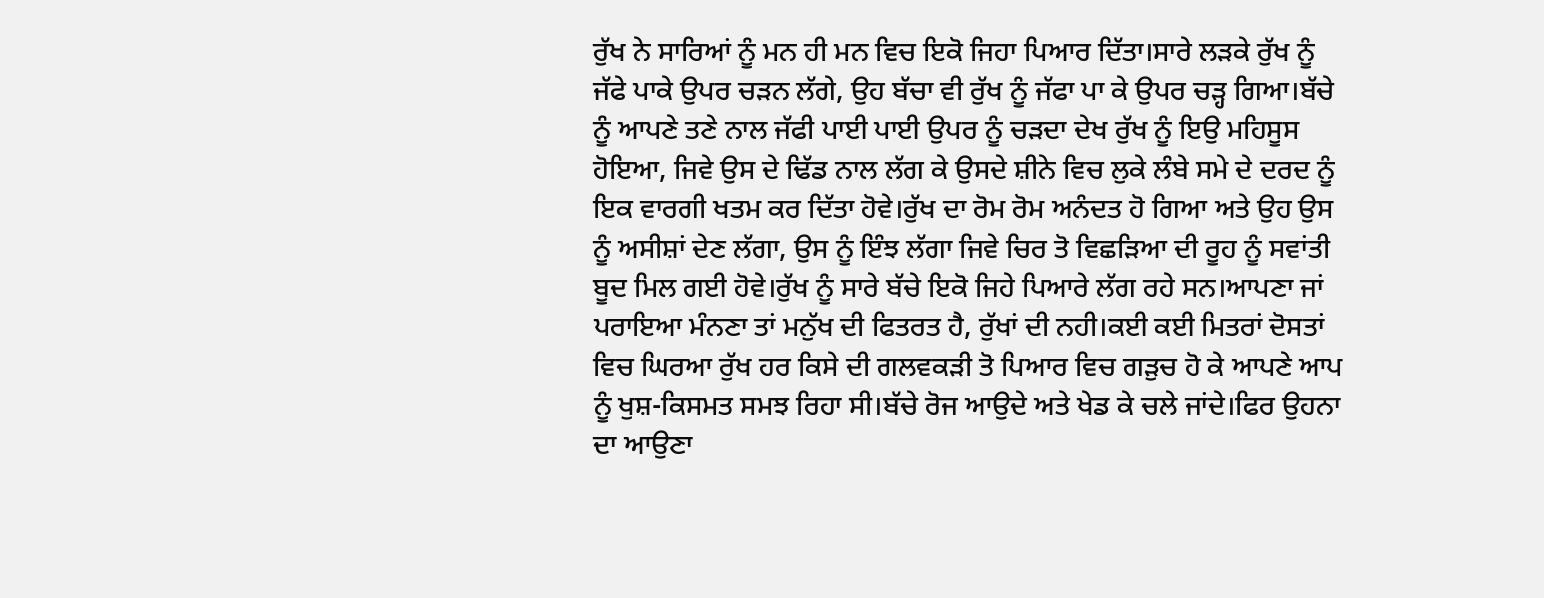ਰੁੱਖ ਨੇ ਸਾਰਿਆਂ ਨੂੰ ਮਨ ਹੀ ਮਨ ਵਿਚ ਇਕੋ ਜਿਹਾ ਪਿਆਰ ਦਿੱਤਾ।ਸਾਰੇ ਲੜਕੇ ਰੁੱਖ ਨੂੰ ਜੱਫੇ ਪਾਕੇ ਉਪਰ ਚੜਨ ਲੱਗੇ, ਉਹ ਬੱਚਾ ਵੀ ਰੁੱਖ ਨੂੰ ਜੱਫਾ ਪਾ ਕੇ ਉਪਰ ਚੜ੍ਹ ਗਿਆ।ਬੱਚੇ ਨੂੰ ਆਪਣੇ ਤਣੇ ਨਾਲ ਜੱਫੀ ਪਾਈ ਪਾਈ ਉਪਰ ਨੂੰ ਚੜਦਾ ਦੇਖ ਰੁੱਖ ਨੂੰ ਇਉ ਮਹਿਸੂਸ ਹੋਇਆ, ਜਿਵੇ ਉਸ ਦੇ ਢਿੱਡ ਨਾਲ ਲੱਗ ਕੇ ਉਸਦੇ ਸ਼ੀਨੇ ਵਿਚ ਲੁਕੇ ਲੰਬੇ ਸਮੇ ਦੇ ਦਰਦ ਨੂੰ ਇਕ ਵਾਰਗੀ ਖਤਮ ਕਰ ਦਿੱਤਾ ਹੋਵੇ।ਰੁੱਖ ਦਾ ਰੋਮ ਰੋਮ ਅਨੰਦਤ ਹੋ ਗਿਆ ਅਤੇ ਉਹ ਉਸ ਨੂੰ ਅਸੀਸ਼ਾਂ ਦੇਣ ਲੱਗਾ, ਉਸ ਨੂੰ ਇੰਝ ਲੱਗਾ ਜਿਵੇ ਚਿਰ ਤੋ ਵਿਛੜਿਆ ਦੀ ਰੂਹ ਨੂੰ ਸਵਾਂਤੀ ਬੂਦ ਮਿਲ ਗਈ ਹੋਵੇ।ਰੁੱਖ ਨੂੰ ਸਾਰੇ ਬੱਚੇ ਇਕੋ ਜਿਹੇ ਪਿਆਰੇ ਲੱਗ ਰਹੇ ਸਨ।ਆਪਣਾ ਜਾਂ ਪਰਾਇਆ ਮੰਨਣਾ ਤਾਂ ਮਨੁੱਖ ਦੀ ਫਿਤਰਤ ਹੈ, ਰੁੱਖਾਂ ਦੀ ਨਹੀ।ਕਈ ਕਈ ਮਿਤਰਾਂ ਦੋਸਤਾਂ ਵਿਚ ਘਿਰਆ ਰੁੱਖ ਹਰ ਕਿਸੇ ਦੀ ਗਲਵਕੜੀ ਤੋ ਪਿਆਰ ਵਿਚ ਗੜੁਚ ਹੋ ਕੇ ਆਪਣੇ ਆਪ ਨੂੰ ਖੁਸ਼-ਕਿਸਮਤ ਸਮਝ ਰਿਹਾ ਸੀ।ਬੱਚੇ ਰੋਜ ਆਉਦੇ ਅਤੇ ਖੇਡ ਕੇ ਚਲੇ ਜਾਂਦੇ।ਫਿਰ ਉਹਨਾ ਦਾ ਆਉਣਾ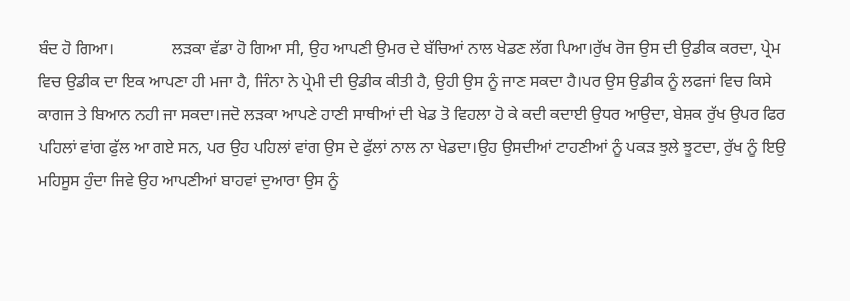ਬੰਦ ਹੋ ਗਿਆ।              ਲੜਕਾ ਵੱਡਾ ਹੋ ਗਿਆ ਸੀ, ਉਹ ਆਪਣੀ ਉਮਰ ਦੇ ਬੱਚਿਆਂ ਨਾਲ ਖੇਡਣ ਲੱਗ ਪਿਆ।ਰੁੱਖ ਰੋਜ ਉਸ ਦੀ ਉਡੀਕ ਕਰਦਾ, ਪ੍ਰੇਮ ਵਿਚ ਉਡੀਕ ਦਾ ਇਕ ਆਪਣਾ ਹੀ ਮਜਾ ਹੈ, ਜਿੰਨਾ ਨੇ ਪ੍ਰੇਮੀ ਦੀ ਉਡੀਕ ਕੀਤੀ ਹੈ, ਉਹੀ ਉਸ ਨੂੰ ਜਾਣ ਸਕਦਾ ਹੈ।ਪਰ ਉਸ ਉਡੀਕ ਨੂੰ ਲਫਜਾਂ ਵਿਚ ਕਿਸੇ ਕਾਗਜ ਤੇ ਬਿਆਨ ਨਹੀ ਜਾ ਸਕਦਾ।ਜਦੋ ਲੜਕਾ ਆਪਣੇ ਹਾਣੀ ਸਾਥੀਆਂ ਦੀ ਖੇਡ ਤੋ ਵਿਹਲਾ ਹੋ ਕੇ ਕਦੀ ਕਦਾਈ ਉਧਰ ਆਉਦਾ, ਬੇਸ਼ਕ ਰੁੱਖ ਉਪਰ ਫਿਰ ਪਹਿਲਾਂ ਵਾਂਗ ਫੁੱਲ ਆ ਗਏ ਸਨ, ਪਰ ਉਹ ਪਹਿਲਾਂ ਵਾਂਗ ਉਸ ਦੇ ਫੁੱਲਾਂ ਨਾਲ ਨਾ ਖੇਡਦਾ।ਉਹ ਉਸਦੀਆਂ ਟਾਹਣੀਆਂ ਨੂੰ ਪਕੜ ਝੁਲੇ ਝੂਟਦਾ, ਰੁੱਖ ਨੂੰ ਇਉ ਮਹਿਸੂਸ ਹੁੰਦਾ ਜਿਵੇ ਉਹ ਆਪਣੀਆਂ ਬਾਹਵਾਂ ਦੁਆਰਾ ਉਸ ਨੂੰ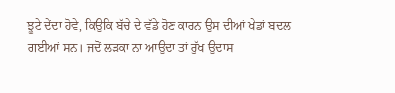ਝੂਟੇ ਦੇਂਦਾ ਹੋਵੇ, ਕਿਉਕਿ ਬੱਚੇ ਦੇ ਵੱਡੇ ਹੋਣ ਕਾਰਨ ਉਸ ਦੀਆਂ ਖੇਡਾਂ ਬਦਲ ਗਈਆਂ ਸਨ। ਜਦੋਂ ਲੜਕਾ ਨਾ ਆਉਦਾ ਤਾਂ ਰੁੱਖ ਉਦਾਸ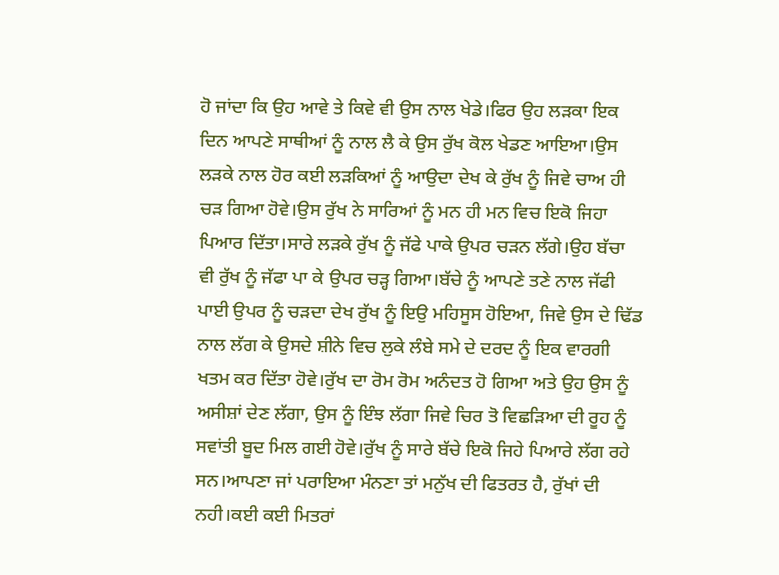ਹੋ ਜਾਂਦਾ ਕਿ ਉਹ ਆਵੇ ਤੇ ਕਿਵੇ ਵੀ ਉਸ ਨਾਲ ਖੇਡੇ।ਫਿਰ ਉਹ ਲੜਕਾ ਇਕ ਦਿਨ ਆਪਣੇ ਸਾਥੀਆਂ ਨੂੰ ਨਾਲ ਲੈ ਕੇ ਉਸ ਰੁੱਖ ਕੋਲ ਖੇਡਣ ਆਇਆ।ਉਸ ਲੜਕੇ ਨਾਲ ਹੋਰ ਕਈ ਲੜਕਿਆਂ ਨੂੰ ਆਉਦਾ ਦੇਖ ਕੇ ਰੁੱਖ ਨੂੰ ਜਿਵੇ ਚਾਅ ਹੀ ਚੜ ਗਿਆ ਹੋਵੇ।ਉਸ ਰੁੱਖ ਨੇ ਸਾਰਿਆਂ ਨੂੰ ਮਨ ਹੀ ਮਨ ਵਿਚ ਇਕੋ ਜਿਹਾ ਪਿਆਰ ਦਿੱਤਾ।ਸਾਰੇ ਲੜਕੇ ਰੁੱਖ ਨੂੰ ਜੱਫੇ ਪਾਕੇ ਉਪਰ ਚੜਨ ਲੱਗੇ।ਉਹ ਬੱਚਾ ਵੀ ਰੁੱਖ ਨੂੰ ਜੱਫਾ ਪਾ ਕੇ ਉਪਰ ਚੜ੍ਹ ਗਿਆ।ਬੱਚੇ ਨੂੰ ਆਪਣੇ ਤਣੇ ਨਾਲ ਜੱਫੀ ਪਾਈ ਉਪਰ ਨੂੰ ਚੜਦਾ ਦੇਖ ਰੁੱਖ ਨੂੰ ਇਉ ਮਹਿਸੂਸ ਹੋਇਆ, ਜਿਵੇ ਉਸ ਦੇ ਢਿੱਡ ਨਾਲ ਲੱਗ ਕੇ ਉਸਦੇ ਸ਼ੀਨੇ ਵਿਚ ਲੁਕੇ ਲੰਬੇ ਸਮੇ ਦੇ ਦਰਦ ਨੂੰ ਇਕ ਵਾਰਗੀ ਖਤਮ ਕਰ ਦਿੱਤਾ ਹੋਵੇ।ਰੁੱਖ ਦਾ ਰੋਮ ਰੋਮ ਅਨੰਦਤ ਹੋ ਗਿਆ ਅਤੇ ਉਹ ਉਸ ਨੂੰ ਅਸੀਸ਼ਾਂ ਦੇਣ ਲੱਗਾ, ਉਸ ਨੂੰ ਇੰਝ ਲੱਗਾ ਜਿਵੇ ਚਿਰ ਤੋ ਵਿਛੜਿਆ ਦੀ ਰੂਹ ਨੂੰ ਸਵਾਂਤੀ ਬੂਦ ਮਿਲ ਗਈ ਹੋਵੇ।ਰੁੱਖ ਨੂੰ ਸਾਰੇ ਬੱਚੇ ਇਕੋ ਜਿਹੇ ਪਿਆਰੇ ਲੱਗ ਰਹੇ ਸਨ।ਆਪਣਾ ਜਾਂ ਪਰਾਇਆ ਮੰਨਣਾ ਤਾਂ ਮਨੁੱਖ ਦੀ ਫਿਤਰਤ ਹੈ, ਰੁੱਖਾਂ ਦੀ ਨਹੀ।ਕਈ ਕਈ ਮਿਤਰਾਂ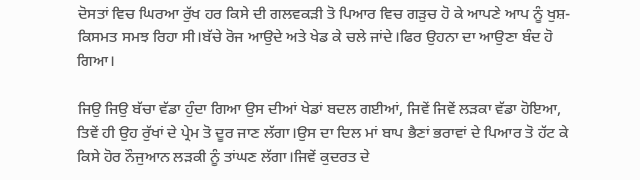ਦੋਸਤਾਂ ਵਿਚ ਘਿਰਆ ਰੁੱਖ ਹਰ ਕਿਸੇ ਦੀ ਗਲਵਕੜੀ ਤੋ ਪਿਆਰ ਵਿਚ ਗੜੁਚ ਹੋ ਕੇ ਆਪਣੇ ਆਪ ਨੂੰ ਖੁਸ਼-ਕਿਸਮਤ ਸਮਝ ਰਿਹਾ ਸੀ।ਬੱਚੇ ਰੋਜ ਆਉਦੇ ਅਤੇ ਖੇਡ ਕੇ ਚਲੇ ਜਾਂਦੇ।ਫਿਰ ਉਹਨਾ ਦਾ ਆਉਣਾ ਬੰਦ ਹੋ ਗਿਆ।

ਜਿਉ ਜਿਉ ਬੱਚਾ ਵੱਡਾ ਹੁੰਦਾ ਗਿਆ ਉਸ ਦੀਆਂ ਖੇਡਾਂ ਬਦਲ ਗਈਆਂ, ਜਿਵੇਂ ਜਿਵੇਂ ਲੜਕਾ ਵੱਡਾ ਹੋਇਆ, ਤਿਵੇਂ ਹੀ ਉਹ ਰੁੱਖਾਂ ਦੇ ਪ੍ਰੇਮ ਤੋ ਦੂਰ ਜਾਣ ਲੱਗਾ।ਉਸ ਦਾ ਦਿਲ ਮਾਂ ਬਾਪ ਭੈਣਾਂ ਭਰਾਵਾਂ ਦੇ ਪਿਆਰ ਤੋ ਹੱਟ ਕੇ ਕਿਸੇ ਹੋਰ ਨੌਜੁਆਨ ਲੜਕੀ ਨੂੰ ਤਾਂਘਣ ਲੱਗਾ।ਜਿਵੇਂ ਕੁਦਰਤ ਦੇ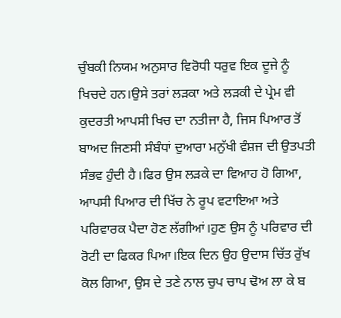ਚੁੰਬਕੀ ਨਿਯਮ ਅਨੁਸਾਰ ਵਿਰੋਧੀ ਧਰੁਵ ਇਕ ਦੂਜੇ ਨੂੰ ਖਿਚਦੇ ਹਨ।ਉਸੇ ਤਰਾਂ ਲੜਕਾ ਅਤੇ ਲੜਕੀ ਦੇ ਪ੍ਰੇਮ ਵੀ ਕੁਦਰਤੀ ਆਪਸੀ ਖਿਚ ਦਾ ਨਤੀਜਾ ਹੈ, ਜਿਸ ਪਿਆਰ ਤੋਂ ਬਾਅਦ ਜਿਣਸੀ ਸੰਬੰਧਾਂ ਦੁਆਰਾ ਮਨੁੱਖੀ ਵੰਸ਼ਜ ਦੀ ਉਤਪਤੀ ਸੰਭਵ ਹੁੰਦੀ ਹੈ।ਫਿਰ ਉਸ ਲੜਕੇ ਦਾ ਵਿਆਹ ਹੋ ਗਿਆ, ਆਪਸੀ ਪਿਆਰ ਦੀ ਖਿੱਚ ਨੇ ਰੂਪ ਵਟਾਇਆ ਅਤੇ ਪਰਿਵਾਰਕ ਪੈਦਾ ਹੋਣ ਲੱਗੀਆਂ।ਹੁਣ ਉਸ ਨੂੰ ਪਰਿਵਾਰ ਦੀ ਰੋਟੀ ਦਾ ਫਿਕਰ ਪਿਆ।ਇਕ ਦਿਨ ਉਹ ਉਦਾਸ ਚਿੱਤ ਰੁੱਖ ਕੋਲ ਗਿਆ, ਉਸ ਦੇ ਤਣੇ ਨਾਲ ਚੁਪ ਚਾਪ ਢੋਅ ਲਾ ਕੇ ਬ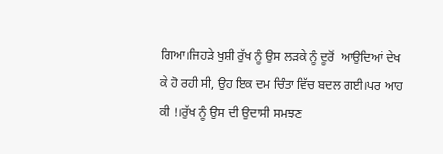ਗਿਆ।ਜਿਹੜੇ ਖੁਸ਼ੀ ਰੁੱਖ ਨੂੰ ਉਸ ਲੜਕੇ ਨੂੰ ਦੂਰੋਂ  ਆਉਦਿਆਂ ਦੇਖ ਕੇ ਹੋ ਰਹੀ ਸੀ, ਉਹ ਇਕ ਦਮ ਚਿੰਤਾ ਵਿੱਚ ਬਦਲ ਗਈ।ਪਰ ਆਹ ਕੀ !।ਰੁੱਖ ਨੂੰ ਉਸ ਦੀ ਉਦਾਸੀ ਸਮਝਣ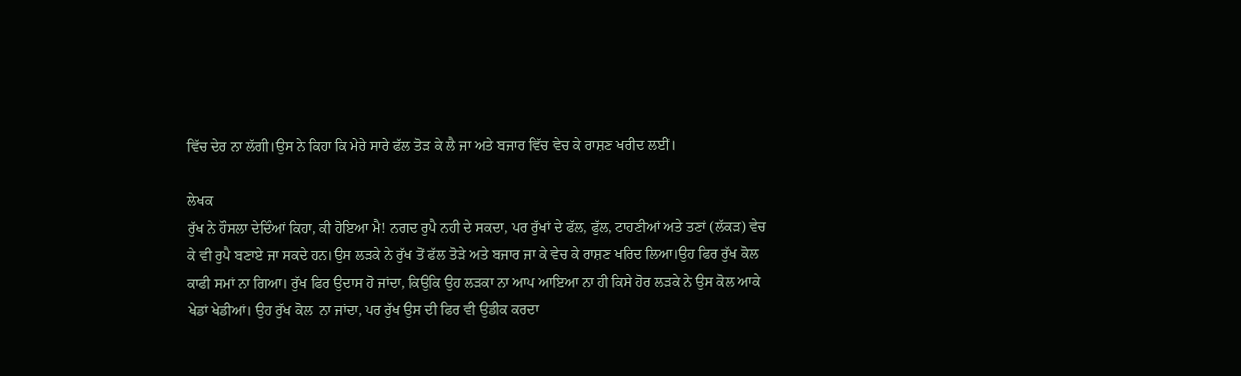ਵਿੱਚ ਦੇਰ ਨਾ ਲੱਗੀ।ਉਸ ਨੇ ਕਿਹਾ ਕਿ ਮੇਰੇ ਸਾਰੇ ਫੱਲ ਤੋੜ ਕੇ ਲੈ ਜਾ ਅਤੇ ਬਜਾਰ ਵਿੱਚ ਵੇਚ ਕੇ ਰਾਸ਼ਣ ਖਰੀਦ ਲਈਂ।

ਲੇਖਕ
ਰੁੱਖ ਨੇ ਹੌਸਲਾ ਦੇਦਿੰਆਂ ਕਿਹਾ, ਕੀ ਹੋਇਆ ਮੈ! ਨਗਦ ਰੁਪੈ ਨਹੀ ਦੇ ਸਕਦਾ, ਪਰ ਰੁੱਖਾਂ ਦੇ ਫੱਲ, ਫੁੱਲ, ਟਾਹਣੀਆਂ ਅਤੇ ਤਣਾਂ (ਲੱਕੜ) ਵੇਚ ਕੇ ਵੀ ਰੁਪੈ ਬਣਾਏ ਜਾ ਸਕਦੇ ਹਨ।ਉਸ ਲੜਕੇ ਨੇ ਰੁੱਖ ਤੋਂ ਫੱਲ ਤੋੜੇ ਅਤੇ ਬਜਾਰ ਜਾ ਕੇ ਵੇਚ ਕੇ ਰਾਸ਼ਣ ਖਰਿਦ ਲਿਆ।ਉਹ ਫਿਰ ਰੁੱਖ ਕੋਲ ਕਾਫੀ ਸਮਾਂ ਨਾ ਗਿਆ। ਰੁੱਖ ਫਿਰ ਉਦਾਸ ਹੋ ਜਾਂਦਾ, ਕਿਉਕਿ ਉਹ ਲੜਕਾ ਨਾ ਆਪ ਆਇਆ ਨਾ ਹੀ ਕਿਸੇ ਹੋਰ ਲੜਕੇ ਨੇ ਉਸ ਕੋਲ ਆਕੇ ਖੇਡਾਂ ਖੇਡੀਆਂ। ਉਹ ਰੁੱਖ ਕੋਲ  ਨਾ ਜਾਂਦਾ, ਪਰ ਰੁੱਖ ਉਸ ਦੀ ਫਿਰ ਵੀ ਉਡੀਕ ਕਰਦਾ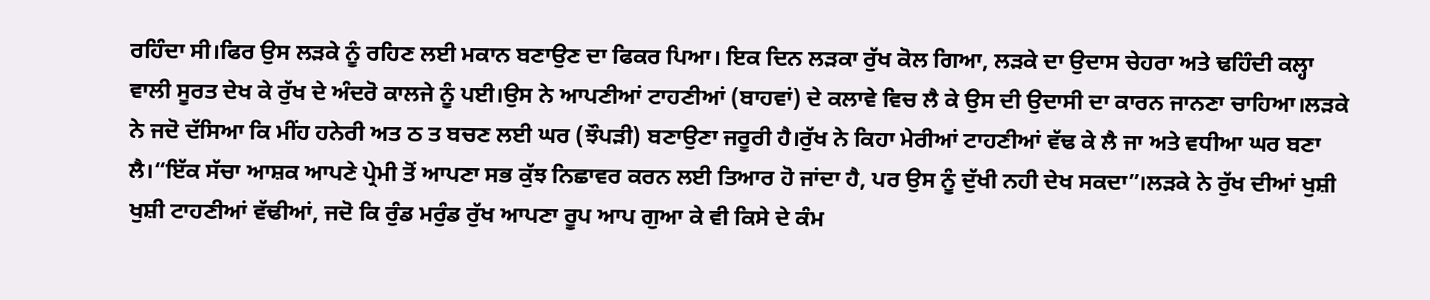ਰਹਿੰਦਾ ਸੀ।ਫਿਰ ਉਸ ਲੜਕੇ ਨੂੰ ਰਹਿਣ ਲਈ ਮਕਾਨ ਬਣਾਉਣ ਦਾ ਫਿਕਰ ਪਿਆ। ਇਕ ਦਿਨ ਲੜਕਾ ਰੁੱਖ ਕੋਲ ਗਿਆ, ਲੜਕੇ ਦਾ ਉਦਾਸ ਚੇਹਰਾ ਅਤੇ ਢਹਿੰਦੀ ਕਲ੍ਹਾ ਵਾਲੀ ਸੂਰਤ ਦੇਖ ਕੇ ਰੁੱਖ ਦੇ ਅੰਦਰੋ ਕਾਲਜੇ ਨੂੰ ਪਈ।ਉਸ ਨੇ ਆਪਣੀਆਂ ਟਾਹਣੀਆਂ (ਬਾਹਵਾਂ) ਦੇ ਕਲਾਵੇ ਵਿਚ ਲੈ ਕੇ ਉਸ ਦੀ ਉਦਾਸੀ ਦਾ ਕਾਰਨ ਜਾਨਣਾ ਚਾਹਿਆ।ਲੜਕੇ ਨੇ ਜਦੋ ਦੱਸਿਆ ਕਿ ਮੀਂਹ ਹਨੇਰੀ ਅਤ ਠ ਤ ਬਚਣ ਲਈ ਘਰ (ਝੌਪੜੀ) ਬਣਾਉਣਾ ਜਰੂਰੀ ਹੈ।ਰੁੱਖ ਨੇ ਕਿਹਾ ਮੇਰੀਆਂ ਟਾਹਣੀਆਂ ਵੱਢ ਕੇ ਲੈ ਜਾ ਅਤੇ ਵਧੀਆ ਘਰ ਬਣਾ ਲੈ।“ਇੱਕ ਸੱਚਾ ਆਸ਼ਕ ਆਪਣੇ ਪ੍ਰੇਮੀ ਤੋਂ ਆਪਣਾ ਸਭ ਕੁੱਝ ਨਿਛਾਵਰ ਕਰਨ ਲਈ ਤਿਆਰ ਹੋ ਜਾਂਦਾ ਹੈ, ਪਰ ਉਸ ਨੂੰ ਦੁੱਖੀ ਨਹੀ ਦੇਖ ਸਕਦਾ”।ਲੜਕੇ ਨੇ ਰੁੱਖ ਦੀਆਂ ਖੁਸ਼ੀ ਖੁਸ਼ੀ ਟਾਹਣੀਆਂ ਵੱਢੀਆਂ, ਜਦੋ ਕਿ ਰੁੰਡ ਮਰੁੰਡ ਰੁੱਖ ਆਪਣਾ ਰੂਪ ਆਪ ਗੁਆ ਕੇ ਵੀ ਕਿਸੇ ਦੇ ਕੰਮ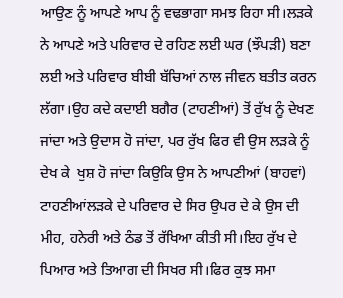ਆਉਣ ਨੂੰ ਆਪਣੇ ਆਪ ਨੂੰ ਵਢਭਾਗਾ ਸਮਝ ਰਿਹਾ ਸੀ।ਲੜਕੇ ਨੇ ਆਪਣੇ ਅਤੇ ਪਰਿਵਾਰ ਦੇ ਰਹਿਣ ਲਈ ਘਰ (ਝੌਪੜੀ) ਬਣਾ ਲਈ ਅਤੇ ਪਰਿਵਾਰ ਬੀਬੀ ਬੱਚਿਆਂ ਨਾਲ ਜੀਵਨ ਬਤੀਤ ਕਰਨ ਲੱਗਾ।ਉਹ ਕਦੇ ਕਦਾਈ ਬਗੈਰ (ਟਾਹਣੀਆਂ) ਤੋਂ ਰੁੱਖ ਨੂੰ ਦੇਖਣ ਜਾਂਦਾ ਅਤੇ ਉਦਾਸ ਹੋ ਜਾਂਦਾ, ਪਰ ਰੁੱਖ ਫਿਰ ਵੀ ਉਸ ਲੜਕੇ ਨੂੰ ਦੇਖ ਕੇ  ਖੁਸ਼ ਹੋ ਜਾਂਦਾ ਕਿਉਕਿ ਉਸ ਨੇ ਆਪਣੀਆਂ (ਬਾਹਵਾਂ) ਟਾਹਣੀਆਂਲੜਕੇ ਦੇ ਪਰਿਵਾਰ ਦੇ ਸਿਰ ਉਪਰ ਦੇ ਕੇ ਉਸ ਦੀ ਮੀਹ, ਹਨੇਰੀ ਅਤੇ ਠੰਡ ਤੋਂ ਰੱਖਿਆ ਕੀਤੀ ਸੀ।ਇਹ ਰੁੱਖ ਦੇ ਪਿਆਰ ਅਤੇ ਤਿਆਗ ਦੀ ਸਿਖਰ ਸੀ।ਫਿਰ ਕੁਝ ਸਮਾ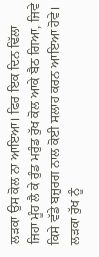ਲੜਕਾ ਉਸ ਕੋਲ ਨਾ ਆਇਆ। ਫਿਰ ਇਕ ਦਿਨ ਢਿੱਲਾ ਜਿਹਾ ਮੂੰਹ ਲੈ ਕੇ ਰੁੰਡ ਮਰੁੰਡ ਰੁੱਖ ਕੋਲ ਆਕੇ ਬੈਠ ਗਿਆ, ਜਿਵੇ ਕਿਸੇ ਵੱਡੇ ਬਜ਼ੁਰਗ ਨਾਲ ਕੋਈ ਸਲਾਹ ਕਰਨ ਆਇਆ ਹੋਵੇ। ਲੜਕਾ ਰੁੱਖ ਨੂੰ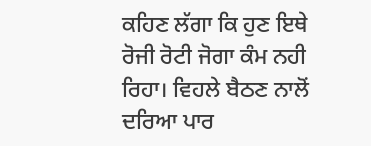ਕਹਿਣ ਲੱਗਾ ਕਿ ਹੁਣ ਇਥੇ ਰੋਜੀ ਰੋਟੀ ਜੋਗਾ ਕੰਮ ਨਹੀ ਰਿਹਾ। ਵਿਹਲੇ ਬੈਠਣ ਨਾਲੋਂ ਦਰਿਆ ਪਾਰ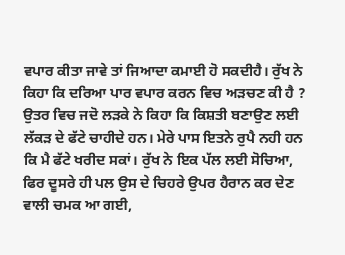ਵਪਾਰ ਕੀਤਾ ਜਾਵੇ ਤਾਂ ਜਿਆਦਾ ਕਮਾਈ ਹੋ ਸਕਦੀਹੈ। ਰੁੱਖ ਨੇ ਕਿਹਾ ਕਿ ਦਰਿਆ ਪਾਰ ਵਪਾਰ ਕਰਨ ਵਿਚ ਅੜਚਣ ਕੀ ਹੈ ? ਉਤਰ ਵਿਚ ਜਦੋ ਲੜਕੇ ਨੇ ਕਿਹਾ ਕਿ ਕਿਸ਼ਤੀ ਬਣਾਉਣ ਲਈ ਲੱਕੜ ਦੇ ਫੱਟੇ ਚਾਹੀਦੇ ਹਨ। ਮੇਰੇ ਪਾਸ ਇਤਨੇ ਰੁਪੈ ਨਹੀ ਹਨ ਕਿ ਮੈ ਫੱਟੇ ਖਰੀਦ ਸਕਾਂ। ਰੁੱਖ ਨੇ ਇਕ ਪੱਲ ਲਈ ਸੋਚਿਆ, ਫਿਰ ਦੂਸਰੇ ਹੀ ਪਲ ਉਸ ਦੇ ਚਿਹਰੇ ਉਪਰ ਹੈਰਾਨ ਕਰ ਦੇਣ ਵਾਲੀ ਚਮਕ ਆ ਗਈ,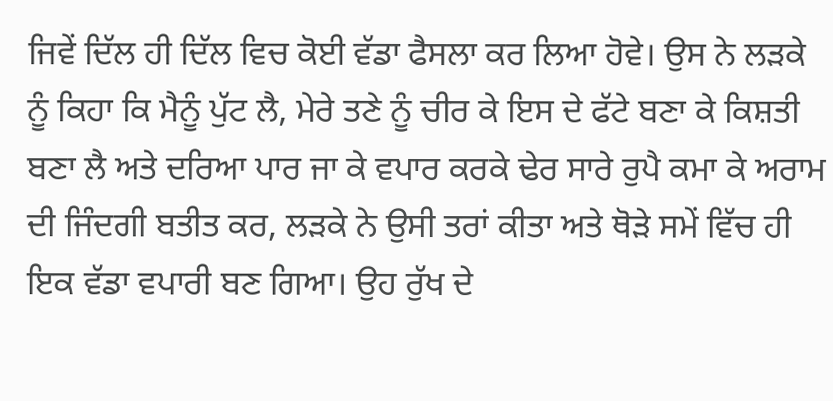ਜਿਵੇਂ ਦਿੱਲ ਹੀ ਦਿੱਲ ਵਿਚ ਕੋਈ ਵੱਡਾ ਫੈਸਲਾ ਕਰ ਲਿਆ ਹੋਵੇ। ਉਸ ਨੇ ਲੜਕੇ ਨੂੰ ਕਿਹਾ ਕਿ ਮੈਨੂੰ ਪੁੱਟ ਲੈ, ਮੇਰੇ ਤਣੇ ਨੂੰ ਚੀਰ ਕੇ ਇਸ ਦੇ ਫੱਟੇ ਬਣਾ ਕੇ ਕਿਸ਼ਤੀ ਬਣਾ ਲੈ ਅਤੇ ਦਰਿਆ ਪਾਰ ਜਾ ਕੇ ਵਪਾਰ ਕਰਕੇ ਢੇਰ ਸਾਰੇ ਰੁਪੈ ਕਮਾ ਕੇ ਅਰਾਮ ਦੀ ਜਿੰਦਗੀ ਬਤੀਤ ਕਰ, ਲੜਕੇ ਨੇ ਉਸੀ ਤਰਾਂ ਕੀਤਾ ਅਤੇ ਥੋੜੇ ਸਮੇਂ ਵਿੱਚ ਹੀ ਇਕ ਵੱਡਾ ਵਪਾਰੀ ਬਣ ਗਿਆ। ਉਹ ਰੁੱਖ ਦੇ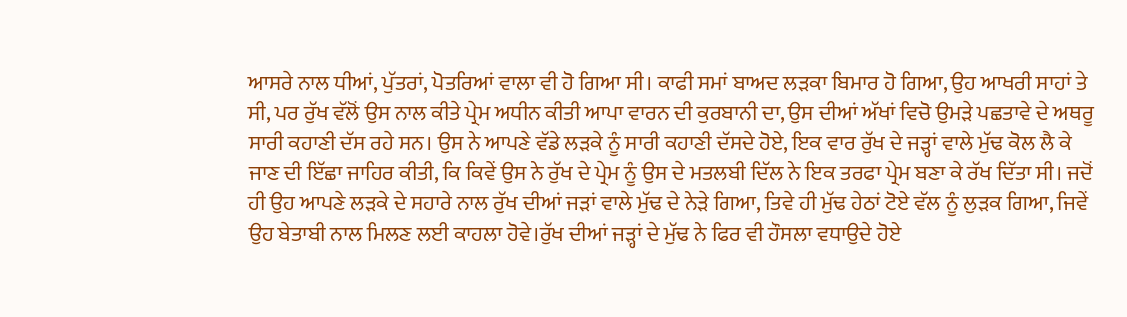ਆਸਰੇ ਨਾਲ ਧੀਆਂ, ਪੁੱਤਰਾਂ, ਪੋਤਰਿਆਂ ਵਾਲਾ ਵੀ ਹੋ ਗਿਆ ਸੀ। ਕਾਫੀ ਸਮਾਂ ਬਾਅਦ ਲੜਕਾ ਬਿਮਾਰ ਹੋ ਗਿਆ, ਉਹ ਆਖਰੀ ਸਾਹਾਂ ਤੇ ਸੀ, ਪਰ ਰੁੱਖ ਵੱਲੋਂ ਉਸ ਨਾਲ ਕੀਤੇ ਪ੍ਰੇਮ ਅਧੀਨ ਕੀਤੀ ਆਪਾ ਵਾਰਨ ਦੀ ਕੁਰਬਾਨੀ ਦਾ, ਉਸ ਦੀਆਂ ਅੱਖਾਂ ਵਿਚੋ ਉਮੜੇ ਪਛਤਾਵੇ ਦੇ ਅਥਰੂ ਸਾਰੀ ਕਹਾਣੀ ਦੱਸ ਰਹੇ ਸਨ। ਉਸ ਨੇ ਆਪਣੇ ਵੱਡੇ ਲੜਕੇ ਨੂੰ ਸਾਰੀ ਕਹਾਣੀ ਦੱਸਦੇ ਹੋਏ, ਇਕ ਵਾਰ ਰੁੱਖ ਦੇ ਜੜ੍ਹਾਂ ਵਾਲੇ ਮੁੱਢ ਕੋਲ ਲੈ ਕੇ ਜਾਣ ਦੀ ਇੱਛਾ ਜਾਹਿਰ ਕੀਤੀ, ਕਿ ਕਿਵੇਂ ਉਸ ਨੇ ਰੁੱਖ ਦੇ ਪ੍ਰੇਮ ਨੂੰ ਉਸ ਦੇ ਮਤਲਬੀ ਦਿੱਲ ਨੇ ਇਕ ਤਰਫਾ ਪ੍ਰੇਮ ਬਣਾ ਕੇ ਰੱਖ ਦਿੱਤਾ ਸੀ। ਜਦੋਂ ਹੀ ਉਹ ਆਪਣੇ ਲੜਕੇ ਦੇ ਸਹਾਰੇ ਨਾਲ ਰੁੱਖ ਦੀਆਂ ਜੜਾਂ ਵਾਲੇ ਮੁੱਢ ਦੇ ਨੇੜੇ ਗਿਆ, ਤਿਵੇ ਹੀ ਮੁੱਢ ਹੇਠਾਂ ਟੋਏ ਵੱਲ ਨੂੰ ਲੁੜਕ ਗਿਆ, ਜਿਵੇਂ ਉਹ ਬੇਤਾਬੀ ਨਾਲ ਮਿਲਣ ਲਈ ਕਾਹਲਾ ਹੋਵੇ।ਰੁੱਖ ਦੀਆਂ ਜੜ੍ਹਾਂ ਦੇ ਮੁੱਢ ਨੇ ਫਿਰ ਵੀ ਹੌਸਲਾ ਵਧਾਉਦੇ ਹੋਏ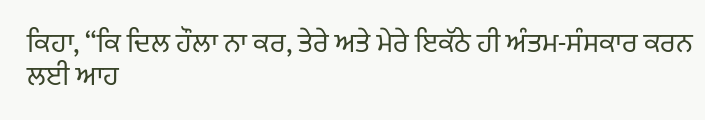ਕਿਹਾ, “ਕਿ ਦਿਲ ਹੌਲਾ ਨਾ ਕਰ, ਤੇਰੇ ਅਤੇ ਮੇਰੇ ਇਕੱਠੇ ਹੀ ਅੰਤਮ-ਸੰਸਕਾਰ ਕਰਨ ਲਈ ਆਹ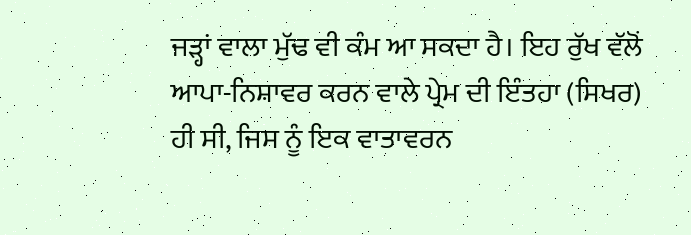ਜੜ੍ਹਾਂ ਵਾਲਾ ਮੁੱਢ ਵੀ ਕੰਮ ਆ ਸਕਦਾ ਹੈ। ਇਹ ਰੁੱਖ ਵੱਲੋਂ ਆਪਾ-ਨਿਸ਼ਾਵਰ ਕਰਨ ਵਾਲੇ ਪ੍ਰੇਮ ਦੀ ਇੰਤਹਾ (ਸਿਖਰ) ਹੀ ਸੀ, ਜਿਸ ਨੂੰ ਇਕ ਵਾਤਾਵਰਨ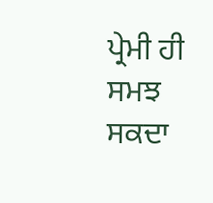ਪ੍ਰੇਮੀ ਹੀ ਸਮਝ ਸਕਦਾ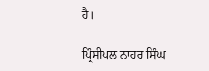ਹੈ।

ਪ੍ਰਿੰਸੀਪਲ ਨਾਹਰ ਸਿੰਘ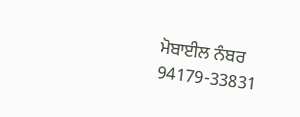ਮੋਬਾਈਲ ਨੰਬਰ 94179-33831